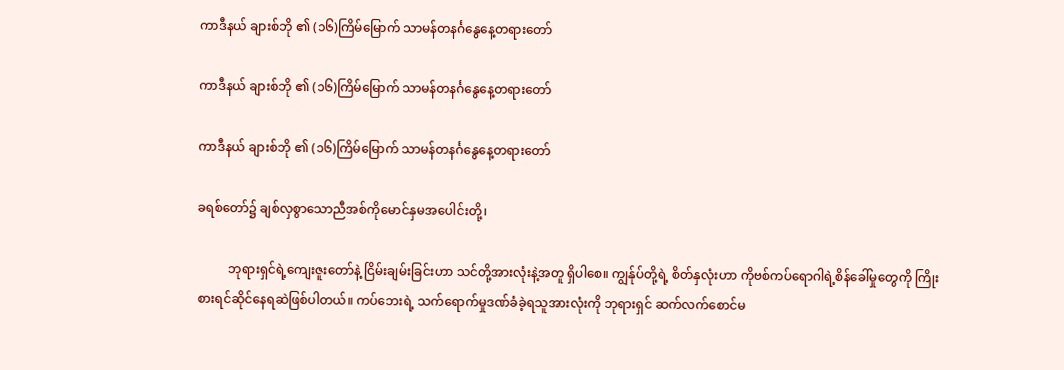ကာဒီနယ် ချားစ်ဘို ၏ (၁၆)ကြိမ်မြောက် သာမန်တနင်္ဂနွေနေ့တရားတော်

ကာဒီနယ် ချားစ်ဘို ၏ (၁၆)ကြိမ်မြောက် သာမန်တနင်္ဂနွေနေ့တရားတော်

ကာဒီနယ် ချားစ်ဘို ၏ (၁၆)ကြိမ်မြောက် သာမန်တနင်္ဂနွေနေ့တရားတော်

ခရစ်တော်၌ ချစ်လှစွာသောညီအစ်ကိုမောင်နှမအပေါင်းတို့၊

          ဘုရားရှင်ရဲ့ကျေးဇူးတော်နဲ့ ငြိမ်းချမ်းခြင်းဟာ သင်တို့အားလုံးနဲ့အတူ ရှိပါစေ။ ကျွန်ုပ်တို့ရဲ့ စိတ်နှလုံးဟာ ကိုဗစ်ကပ်ရောဂါရဲ့စိန်ခေါ်မှုတွေကို ကြိုးစားရင်ဆိုင်နေရဆဲဖြစ်ပါတယ်။ ကပ်ဘေးရဲ့ သက်ရောက်မှုဒဏ်ခံခဲ့ရသူအားလုံးကို ဘုရားရှင် ဆက်လက်စောင်မ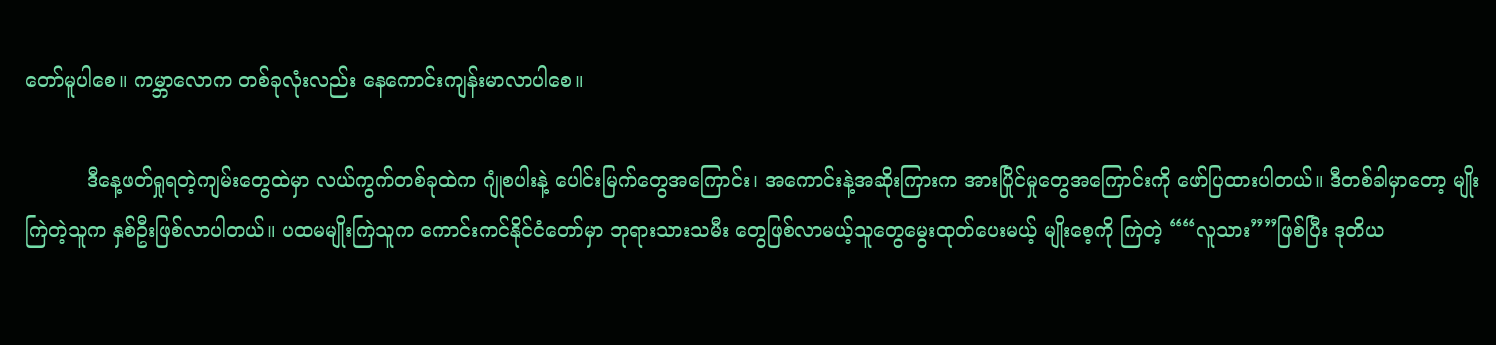တော်မူပါစေ။ ကမ္ဘာလောက တစ်ခုလုံးလည်း နေကောင်းကျန်းမာလာပါစေ။

          ဒီနေ့ဖတ်ရှုရတဲ့ကျမ်းတွေထဲမှာ လယ်ကွက်တစ်ခုထဲက ဂျုံစပါးနဲ့ ပေါင်းမြက်တွေအကြောင်း၊ အကောင်းနဲ့အဆိုးကြားက အားပြိုင်မှုတွေအကြောင်းကို ဖော်ပြထားပါတယ်။ ဒီတစ်ခါမှာတော့ မျိုး ကြဲတဲ့သူက နှစ်ဦးဖြစ်လာပါတယ်။ ပထမမျိုးကြဲသူက ကောင်းကင်နိုင်ငံတော်မှာ ဘုရားသားသမီး တွေဖြစ်လာမယ့်သူတွေမွေးထုတ်ပေးမယ့် မျိုးစေ့ကို ကြဲတဲ့ ““လူသား””ဖြစ်ပြီး ဒုတိယ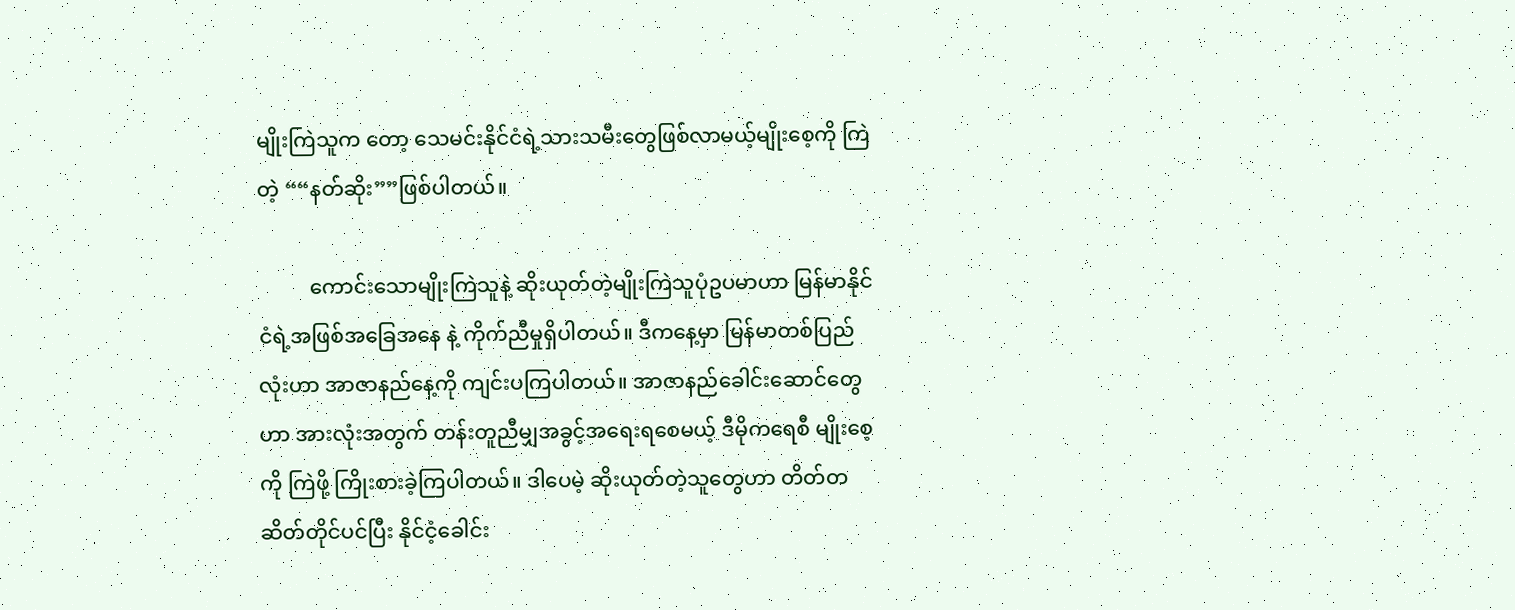မျိုးကြဲသူက တော့ သေမင်းနိုင်ငံရဲ့သားသမီးတွေဖြစ်လာမယ့်မျိုးစေ့ကို ကြဲတဲ့ ““နတ်ဆိုး””ဖြစ်ပါတယ်။

          ကောင်းသောမျိုးကြဲသူနဲ့ ဆိုးယုတ်တဲ့မျိုးကြဲသူပုံဥပမာဟာ မြန်မာနိုင်ငံရဲ့အဖြစ်အခြေအနေ နဲ့ ကိုက်ညီမှုရှိပါတယ်။ ဒီကနေ့မှာ မြန်မာတစ်ပြည်လုံးဟာ အာဇာနည်နေ့ကို ကျင်းပကြပါတယ်။ အာဇာနည်ခေါင်းဆောင်တွေဟာ အားလုံးအတွက် တန်းတူညီမျှအခွင့်အရေးရစေမယ့် ဒီမိုကရေစီ မျိုးစေ့ကို ကြဲဖို့ ကြိုးစားခဲ့ကြပါတယ်။ ဒါပေမဲ့ ဆိုးယုတ်တဲ့သူတွေဟာ တိတ်တဆိတ်တိုင်ပင်ပြီး နိုင်ငံ့ခေါင်း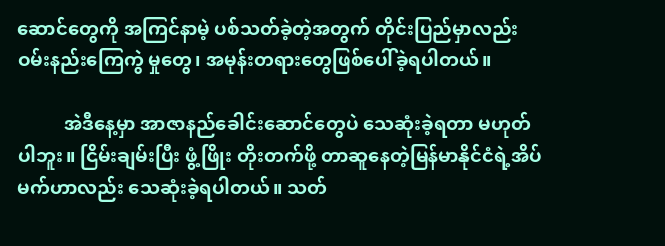ဆောင်တွေကို အကြင်နာမဲ့ ပစ်သတ်ခဲ့တဲ့အတွက် တိုင်းပြည်မှာလည်း ဝမ်းနည်းကြေကွဲ မှုတွေ၊ အမုန်းတရားတွေဖြစ်ပေါ်ခဲ့ရပါတယ်။

          အဲဒီနေ့မှာ အာဇာနည်ခေါင်းဆောင်တွေပဲ သေဆုံးခဲ့ရတာ မဟုတ်ပါဘူး။ ငြိမ်းချမ်းပြီး ဖွံ့ဖြိုး တိုးတက်ဖို့ တာဆူနေတဲ့မြန်မာနိုင်ငံရဲ့အိပ်မက်ဟာလည်း သေဆုံးခဲ့ရပါတယ်။ သတ်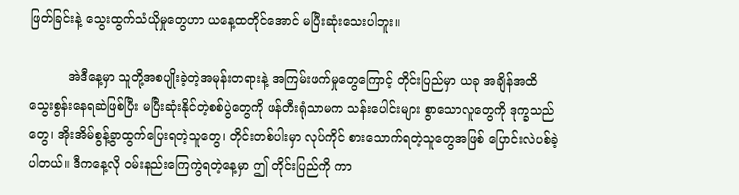ဖြတ်ခြင်းနဲ့ သွေးထွက်သံယိုမှုတွေဟာ ယနေ့ထတိုင်အောင် မပြီးဆုံးသေးပါဘူး။

          အဲဒီနေ့မှာ သူတို့အစပျိုးခဲ့တဲ့အမုန်းတရားနဲ့ အကြမ်းဖက်မှုတွေကြောင့် တိုင်းပြည်မှာ ယခု အချိန်အထိ သွေးစွန်းနေရဆဲဖြစ်ပြီး မပြီးဆုံးနိုင်တဲ့စစ်ပွဲတွေကို ဖန်တီးရုံသာမက သန်းပေါင်းများ စွာသောလူတွေကို ဒုက္ခသည်တွေ၊ အိုးအိမ်စွန့်ခွာထွက်ပြေးရတဲ့သူတွေ၊ တိုင်းတစ်ပါးမှာ လုပ်ကိုင် စားသောက်ရတဲ့သူတွေအဖြစ် ပြောင်းလဲပစ်ခဲ့ပါတယ်။ ဒီကနေ့လို ဝမ်းနည်းကြေကွဲရတဲ့နေ့မှာ ဤ တိုင်းပြည်ကို ကာ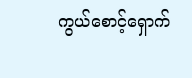ကွယ်စောင့်ရှောက်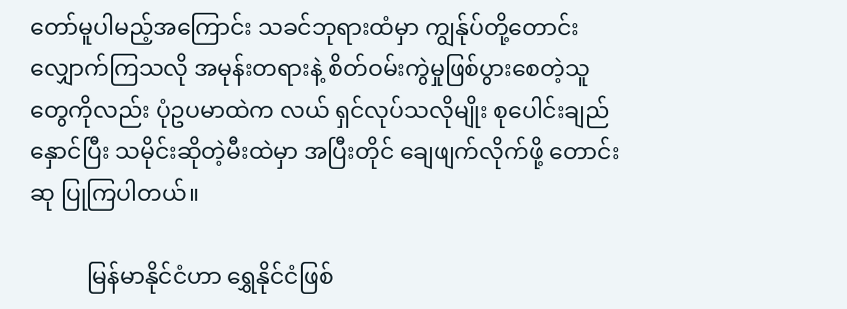တော်မူပါမည့်အကြောင်း သခင်ဘုရားထံမှာ ကျွန်ုပ်တို့တောင်း လျှောက်ကြသလို အမုန်းတရားနဲ့ စိတ်ဝမ်းကွဲမှုဖြစ်ပွားစေတဲ့သူတွေကိုလည်း ပုံဥပမာထဲက လယ် ရှင်လုပ်သလိုမျိုး စုပေါင်းချည်နှောင်ပြီး သမိုင်းဆိုတဲ့မီးထဲမှာ အပြီးတိုင် ချေဖျက်လိုက်ဖို့ တောင်းဆု ပြုကြပါတယ်။

          မြန်မာနိုင်ငံဟာ ရွှေနိုင်ငံဖြစ်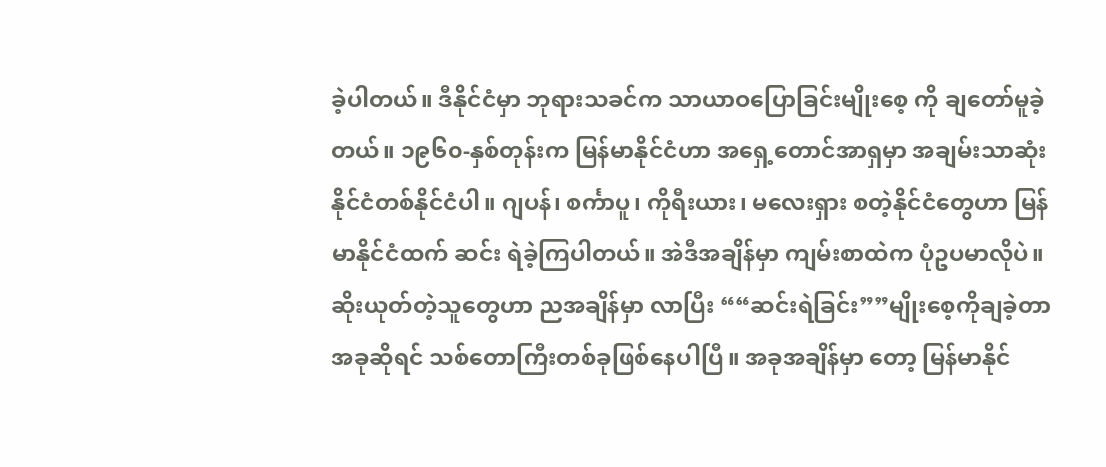ခဲ့ပါတယ်။ ဒီနိုင်ငံမှာ ဘုရားသခင်က သာယာဝပြောခြင်းမျိုးစေ့ ကို ချတော်မူခဲ့တယ်။ ၁၉၆၀-နှစ်တုန်းက မြန်မာနိုင်ငံဟာ အရှေ့တောင်အာရှမှာ အချမ်းသာဆုံး နိုင်ငံတစ်နိုင်ငံပါ။ ဂျပန်၊ စင်္ကာပူ၊ ကိုရီးယား၊ မလေးရှား စတဲ့နိုင်ငံတွေဟာ မြန်မာနိုင်ငံထက် ဆင်း ရဲခဲ့ကြပါတယ်။ အဲဒီအချိန်မှာ ကျမ်းစာထဲက ပုံဥပမာလိုပဲ။ ဆိုးယုတ်တဲ့သူတွေဟာ ညအချိန်မှာ လာပြီး ““ဆင်းရဲခြင်း””မျိုးစေ့ကိုချခဲ့တာ အခုဆိုရင် သစ်တောကြီးတစ်ခုဖြစ်နေပါပြီ။ အခုအချိန်မှာ တော့ မြန်မာနိုင်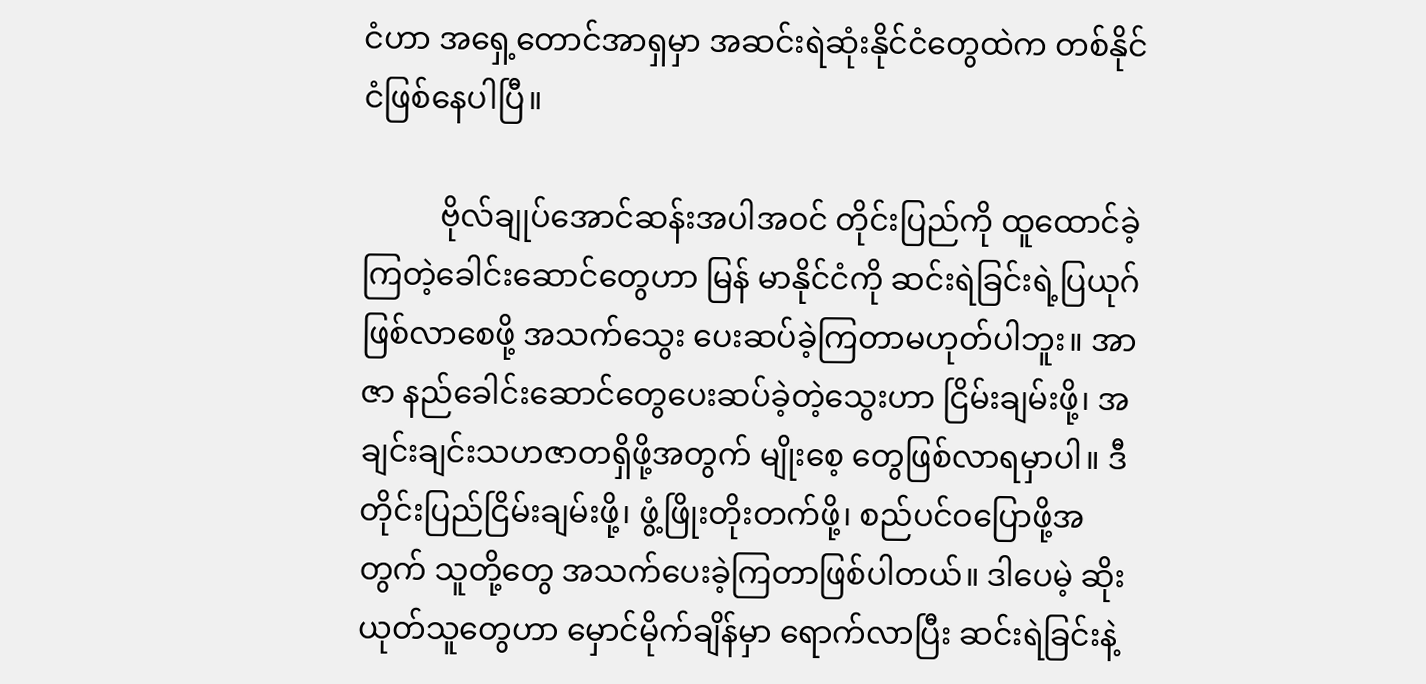ငံဟာ အရှေ့တောင်အာရှမှာ အဆင်းရဲဆုံးနိုင်ငံတွေထဲက တစ်နိုင်ငံဖြစ်နေပါပြီ။

          ဗိုလ်ချုပ်အောင်ဆန်းအပါအဝင် တိုင်းပြည်ကို ထူထောင်ခဲ့ကြတဲ့ခေါင်းဆောင်တွေဟာ မြန် မာနိုင်ငံကို ဆင်းရဲခြင်းရဲ့ပြယုဂ်ဖြစ်လာစေဖို့ အသက်သွေး ပေးဆပ်ခဲ့ကြတာမဟုတ်ပါဘူး။ အာဇာ နည်ခေါင်းဆောင်တွေပေးဆပ်ခဲ့တဲ့သွေးဟာ ငြိမ်းချမ်းဖို့၊ အချင်းချင်းသဟဇာတရှိဖို့အတွက် မျိုးစေ့ တွေဖြစ်လာရမှာပါ။ ဒီတိုင်းပြည်ငြိမ်းချမ်းဖို့၊ ဖွံ့ဖြိုးတိုးတက်ဖို့၊ စည်ပင်ဝပြောဖို့အတွက် သူတို့တွေ အသက်ပေးခဲ့ကြတာဖြစ်ပါတယ်။ ဒါပေမဲ့ ဆိုးယုတ်သူတွေဟာ မှောင်မိုက်ချိန်မှာ ရောက်လာပြီး ဆင်းရဲခြင်းနဲ့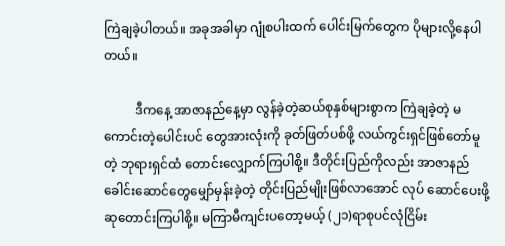ကြဲချခဲ့ပါတယ်။ အခုအခါမှာ ဂျုံစပါးထက် ပေါင်းမြက်တွေက ပိုများလို့နေပါတယ်။

          ဒီကနေ့ အာဇာနည်နေ့မှာ လွန်ခဲ့တဲ့ဆယ်စုနှစ်များစွာက ကြဲချခဲ့တဲ့ မကောင်းတဲ့ပေါင်းပင် တွေအားလုံးကို ခုတ်ဖြတ်ပစ်ဖို့ လယ်ကွင်းရှင်ဖြစ်တော်မူတဲ့ ဘုရားရှင်ထံ တောင်းလျှောက်ကြပါစို့။ ဒီတိုင်းပြည်ကိုလည်း အာဇာနည်ခေါင်းဆောင်တွေမျှော်မှန်းခဲ့တဲ့ တိုင်းပြည်မျိုးဖြစ်လာအောင် လုပ် ဆောင်ပေးဖို့ ဆုတောင်းကြပါစို့။ မကြာမီကျင်းပတော့မယ့် (၂၁)ရာစုပင်လုံငြိမ်း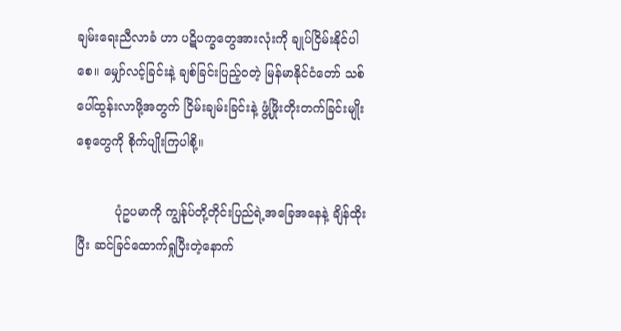ချမ်းရေးညီလာခံ ဟာ ပဋိပက္ခတွေအားလုံးကို ချုပ်ငြိမ်းနိုင်ပါစေ။ မျှော်လင့်ခြင်းနဲ့ ချစ်ခြင်းပြည့်ဝတဲ့ မြန်မာနိုင်ငံတော် သစ်ပေါ်ထွန်းလာဖို့အတွက် ငြိမ်းချမ်းခြင်းနဲ့ ဖွံ့ဖြိုးတိုးတက်ခြင်းမျိုးစေ့တွေကို စိုက်ပျိုးကြပါစို့။

          ပုံဥပမာကို ကျွန်ုပ်တို့တိုင်းပြည်ရဲ့အခြေအနေနဲ့ ချိန်ထိုးပြီး ဆင်ခြင်ထောက်ရှုပြီးတဲ့နောက်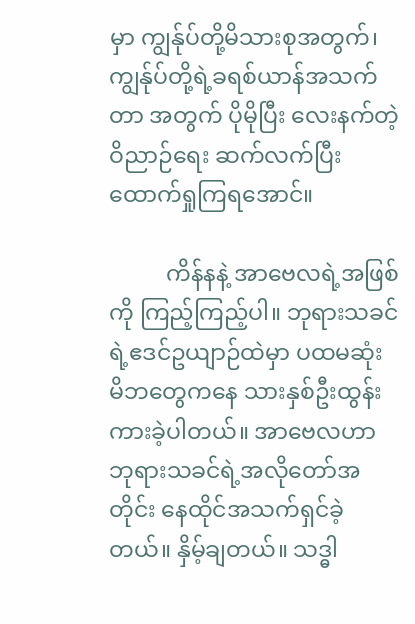မှာ ကျွန်ုပ်တို့မိသားစုအတွက်၊ ကျွန်ုပ်တို့ရဲ့ခရစ်ယာန်အသက်တာ အတွက် ပိုမိုပြီး လေးနက်တဲ့ဝိညာဉ်ရေး ဆက်လက်ပြီး ထောက်ရှုကြရအောင်။

          ကိန်နနဲ့ အာဗေလရဲ့အဖြစ်ကို ကြည့်ကြည့်ပါ။ ဘုရားသခင်ရဲ့ဧဒင်ဥယျာဉ်ထဲမှာ ပထမဆုံး မိဘတွေကနေ သားနှစ်ဦးထွန်းကားခဲ့ပါတယ်။ အာဗေလဟာ ဘုရားသခင်ရဲ့အလိုတော်အတိုင်း နေထိုင်အသက်ရှင်ခဲ့တယ်။ နှိမ့်ချတယ်။ သဒ္ဓါ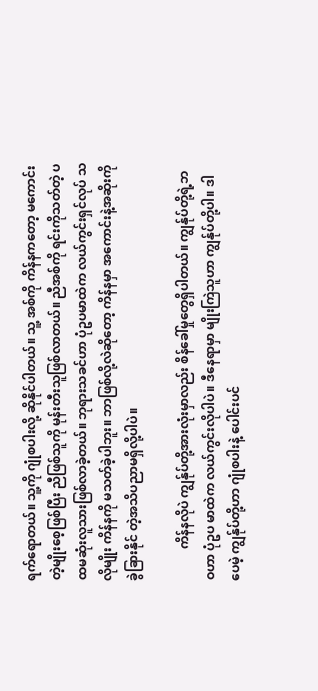ရက်ရောတယ်။ သူ့ကို ဂျုံစပါးလို့ ဆိုနိုင်ပါတယ်။ သူ့ အစ်ကို ကိန်နကတော့ မကောင်းတဲ့မျိုးစေ့ဖြစ်ပြီး ညီဖြစ်သူကို မုန်းတီးသူဖြစ်လာတယ်။ ညီအစ်ကို ရင်းကိုသတ်တဲ့ ပထမဆုံးလူသားဖြစ်လာခဲ့တယ်။ ဘုရားသခင်ဟာ ပုံဥပမာထဲက လယ်ကွင်းရှင်လုပ် သလိုမျိုး ကိန်နကို မသတ်ခဲ့ပါဘူး။ ဘာဖြစ်လို့လဲဆိုတော့ ကိန်နမှာ အကောင်းနဲ့အဆိုးကို ခွဲခြားနိုင် တဲ့အသိပညာမရှိလို့ပါပဲ။

          ကိန်နလိုပဲ ကျွန်ုပ်တို့အားလုံးမှာလည်း စိန်ခေါ်မှုတွေရှိပါတယ်။ ကျွန်ုပ်တို့ရဲ့ဘဝဟာ ပုံဥပ မာထဲက လယ်ကွင်းလိုပါပဲ။ ဒီနေရာမှာ မျိုးကြဲသူဟာ ကျွန်ုပ်တို့ပါ။ ဒါပေမဲ့ ကျွန်ုပ်တို့ဟာ ဂျုံစပါးနဲ့ ပေါင်းပင်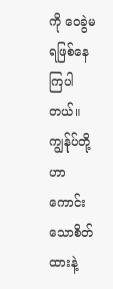ကို ဝေခွဲမရဖြစ်နေကြပါတယ်။ ကျွန်ုပ်တို့ဟာ ကောင်းသောစိတ်ထားနဲ့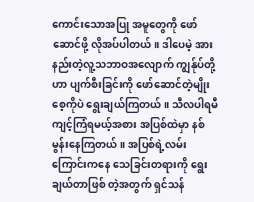ကောင်းသောအပြု အမူတွေကို ဖော်ဆောင်ဖို့ လိုအပ်ပါတယ်။ ဒါပေမဲ့ အားနည်းတဲ့လူ့သဘာဝအလျောက် ကျွန်ုပ်တို့ ဟာ ပျက်စီးခြင်းကို ဖော်ဆောင်တဲ့မျိုးစေ့ကိုပဲ ရွေးချယ်ကြတယ်။ သီလပါရမီကျင့်ကြံရမယ့်အစား အပြစ်ထဲမှာ နစ်မွန်းနေကြတယ်။ အပြစ်ရဲ့လမ်းကြောင်းကနေ သေခြင်းတရားကို ရွေးချယ်တာဖြစ် တဲ့အတွက် ရှင်သန်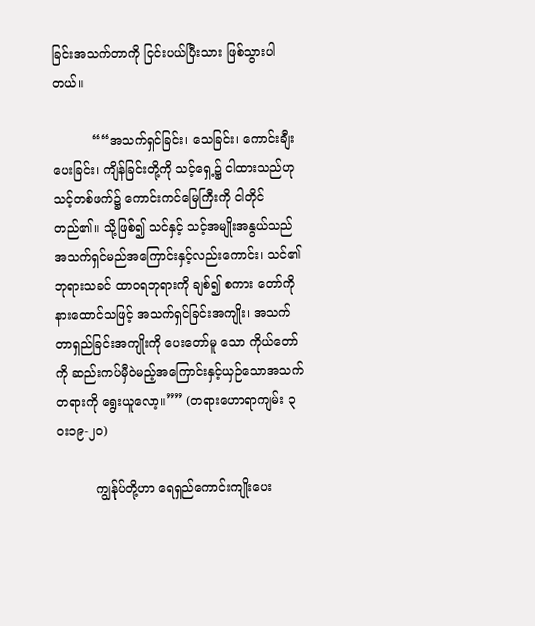ခြင်းအသက်တာကို ငြင်းပယ်ပြီးသား ဖြစ်သွားပါတယ်။

          ““အသက်ရှင်ခြင်း၊ သေခြင်း၊ ကောင်းချီးပေးခြင်း၊ ကျိန်ခြင်းတို့ကို သင့်ရှေ့၌ ငါထားသည်ဟု သင့်တစ်ဖက်၌ ကောင်းကင်မြေကြီးကို ငါတိုင်တည်၏။ သို့ဖြစ်၍ သင်နှင့် သင့်အမျိုးအနွယ်သည် အသက်ရှင်မည်အကြောင်းနှင့်လည်းကောင်း၊ သင်၏ဘုရားသခင် ထာဝရဘုရားကို ချစ်၍ စကား တော်ကို နားထောင်သဖြင့် အသက်ရှင်ခြင်းအကျိုး၊ အသက်တာရှည်ခြင်းအကျိုးကို ပေးတော်မူ သော ကိုယ်တော်ကို ဆည်းကပ်မှီဝဲမည့်အကြောင်းနှင့်ယှဉ်သောအသက်တရားကို ရွေးယူလော့။”” (တရားဟောရာကျမ်း ၃ဝး၁၉-၂၀)

          ကျွန်ုပ်တို့ဟာ ရေရှည်ကောင်းကျိုးပေး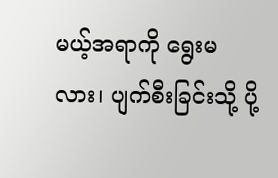မယ့်အရာကို ရွေးမလား၊ ပျက်စီးခြင်းသို့ ပို့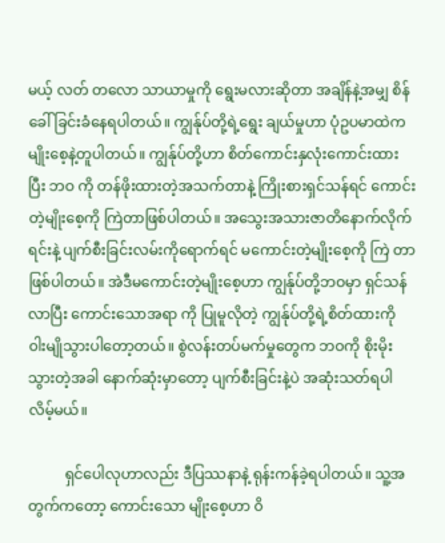မယ့် လတ် တလော သာယာမှုကို ရွေးမလားဆိုတာ အချိန်နဲ့အမျှ စိန်ခေါ်ခြင်းခံနေရပါတယ်။ ကျွန်ုပ်တို့ရဲ့ရွေး ချယ်မှုဟာ ပုံဥပမာထဲက မျိုးစေ့နဲ့တူပါတယ်။ ကျွန်ုပ်တို့ဟာ စိတ်ကောင်းနှလုံးကောင်းထားပြီး ဘဝ ကို တန်ဖိုးထားတဲ့အသက်တာနဲ့ ကြိုးစားရှင်သန်ရင် ကောင်းတဲ့မျိုးစေ့ကို ကြဲတာဖြစ်ပါတယ်။ အသွေးအသားဇာတိနောက်လိုက်ရင်းနဲ့ ပျက်စီးခြင်းလမ်းကိုရောက်ရင် မကောင်းတဲ့မျိုးစေ့ကို ကြဲ တာဖြစ်ပါတယ်။ အဲဒီမကောင်းတဲ့မျိုးစေ့ဟာ ကျွန်ုပ်တို့ဘဝမှာ ရှင်သန်လာပြီး ကောင်းသောအရာ ကို ပြုမူလိုတဲ့ ကျွန်ုပ်တို့ရဲ့စိတ်ထားကို ၀ါးမျိုသွားပါတော့တယ်။ စွဲလန်းတပ်မက်မှုတွေက ဘဝကို စိုးမိုးသွားတဲ့အခါ နောက်ဆုံးမှာတော့ ပျက်စီးခြင်းနဲ့ပဲ အဆုံးသတ်ရပါလိမ့်မယ်။

          ရှင်ပေါလုဟာလည်း ဒီပြဿနာနဲ့ ရုန်းကန်ခဲ့ရပါတယ်။ သူ့အတွက်ကတော့ ကောင်းသော မျိုးစေ့ဟာ ၀ိ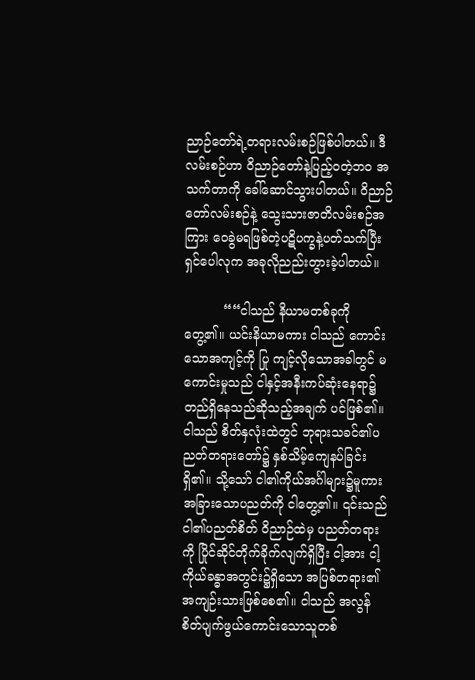ညာဉ်တော်ရဲ့တရားလမ်းစဉ်ဖြစ်ပါတယ်။ ဒီလမ်းစဉ်ဟာ ၀ိညာဉ်တော်နဲ့ပြည့်ဝတဲ့ဘဝ အသက်တာကို ခေါ်ဆောင်သွားပါတယ်။ ၀ိညာဉ်တော်လမ်းစဉ်နဲ့ သွေးသားဇာတိလမ်းစဉ်အကြား ဝေခွဲမရဖြစ်တဲ့ပဋိပက္ခနဲ့ပတ်သက်ပြီး ရှင်ပေါလုက အခုလိုညည်းတွားခဲ့ပါတယ်။

          ““ငါသည် နိယာမတစ်ခုကို တွေ့၏။ ယင်းနိယာမကား ငါသည် ကောင်းသောအကျင့်ကို ပြု ကျင့်လိုသောအခါတွင် မကောင်းမှုသည် ငါနှင့်အနီးကပ်ဆုံးနေရာ၌တည်ရှိနေသည်ဆိုသည့်အချက် ပင်ဖြစ်၏။ ငါသည် စိတ်နှလုံးထဲတွင် ဘုရားသခင်၏ပညတ်တရားတော်၌ နှစ်သိမ့်ကျေနပ်ခြင်းရှိ၏။ သို့သော် ငါ၏ကိုယ်အင်္ဂါများ၌မူကား အခြားသောပညတ်ကို ငါတွေ့၏။ ၎င်းသည် ငါ၏ပညတ်စိတ် ၀ိညာဉ်ထဲမှ ပညတ်တရားကို ပြိုင်ဆိုင်တိုက်ခိုက်လျက်ရှိပြီး ငါ့အား ငါ့ကိုယ်ခန္ဓာအတွင်း၌ရှိသော အပြစ်တရား၏အကျဉ်းသားဖြစ်စေ၏။ ငါသည် အလွန်စိတ်ပျက်ဖွယ်ကောင်းသောသူတစ်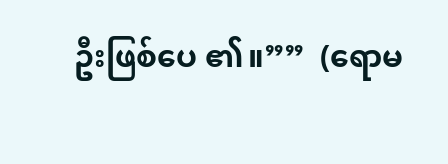ဦးဖြစ်ပေ ၏။””  (ရောမ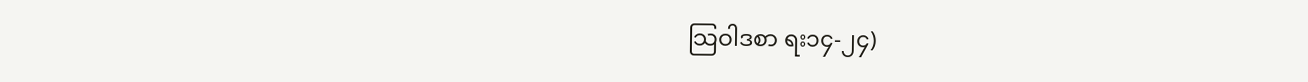သြဝါဒစာ ရး၁၄-၂၄)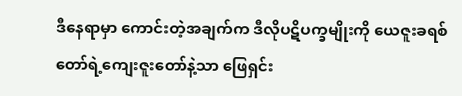ဒီနေရာမှာ ကောင်းတဲ့အချက်က ဒီလိုပဋိပက္ခမျိုးကို ယေဇူးခရစ်တော်ရဲ့ကျေးဇူးတော်နဲ့သာ ဖြေရှင်း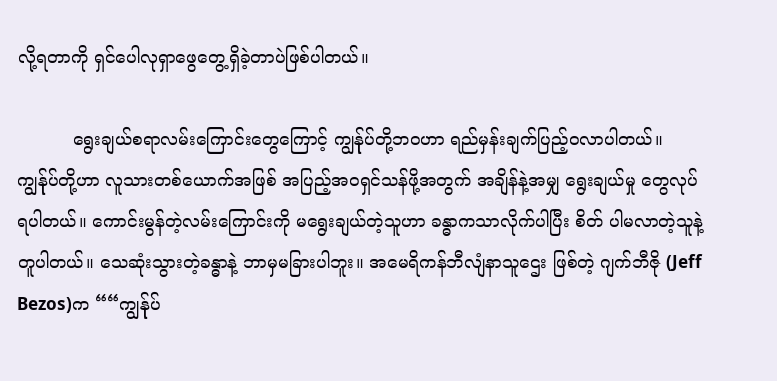လို့ရတာကို ရှင်ပေါလုရှာဖွေတွေ့ရှိခဲ့တာပဲဖြစ်ပါတယ်။

          ရွေးချယ်စရာလမ်းကြောင်းတွေကြောင့် ကျွန်ုပ်တို့ဘဝဟာ ရည်မှန်းချက်ပြည့်ဝလာပါတယ်။ ကျွန်ုပ်တို့ဟာ လူသားတစ်ယောက်အဖြစ် အပြည့်အဝရှင်သန်ဖို့အတွက် အချိန်နဲ့အမျှ ရွေးချယ်မှု တွေလုပ်ရပါတယ်။ ကောင်းမွန်တဲ့လမ်းကြောင်းကို မရွေးချယ်တဲ့သူဟာ ခန္ဓာကသာလိုက်ပါပြီး စိတ် ပါမလာတဲ့သူနဲ့ တူပါတယ်။ သေဆုံးသွားတဲ့ခန္ဓာနဲ့ ဘာမှမခြားပါဘူး။ အမေရိကန်ဘီလျံနာသူဌေး ဖြစ်တဲ့ ဂျက်ဘီဇို (Jeff Bezos)က ““ကျွန်ုပ်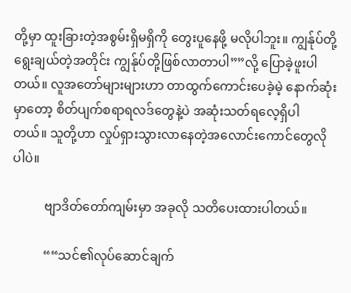တို့မှာ ထူးခြားတဲ့အစွမ်းရှိမရှိကို တွေးပူနေဖို့ မလိုပါဘူး။ ကျွန်ုပ်တို့ရွေးချယ်တဲ့အတိုင်း ကျွန်ုပ်တို့ဖြစ်လာတာပါ””လို့ ပြောခဲ့ဖူးပါတယ်။ လူအတော်များများဟာ တာထွက်ကောင်းပေခဲ့မဲ့ နောက်ဆုံးမှာတော့ စိတ်ပျက်စရာရလဒ်တွေနဲ့ပဲ အဆုံးသတ်ရလေ့ရှိပါ တယ်။ သူတို့ဟာ လှုပ်ရှားသွားလာနေတဲ့အလောင်းကောင်တွေလိုပါပဲ။

          ဗျာဒိတ်တော်ကျမ်းမှာ အခုလို သတိပေးထားပါတယ်။

          ““သင်၏လုပ်ဆောင်ချက်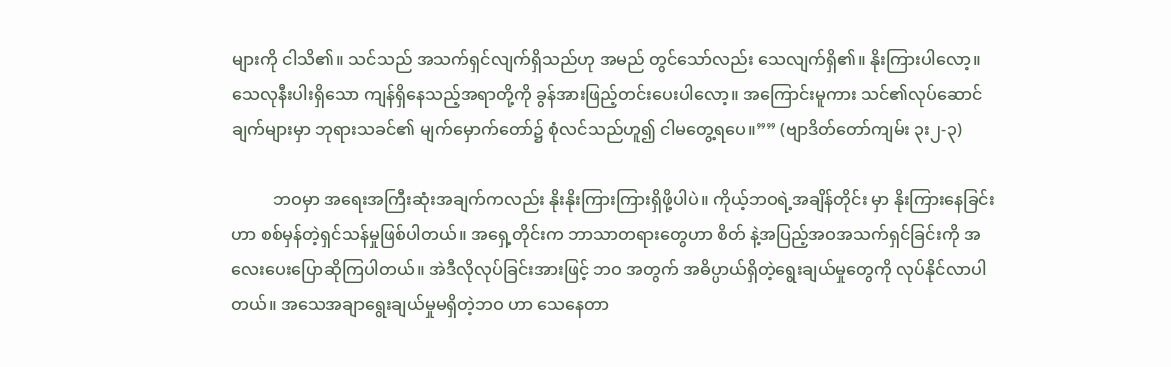များကို ငါသိ၏။ သင်သည် အသက်ရှင်လျက်ရှိသည်ဟု အမည် တွင်သော်လည်း သေလျက်ရှိ၏။ နိုးကြားပါလော့။ သေလုနီးပါးရှိသော ကျန်ရှိနေသည့်အရာတို့ကို ခွန်အားဖြည့်တင်းပေးပါလော့။ အကြောင်းမူကား သင်၏လုပ်ဆောင်ချက်များမှာ ဘုရားသခင်၏ မျက်မှောက်တော်၌ စုံလင်သည်ဟူ၍ ငါမတွေ့ရပေ။”” (ဗျာဒိတ်တော်ကျမ်း ၃း၂-၃)

          ဘဝမှာ အရေးအကြီးဆုံးအချက်ကလည်း နိုးနိုးကြားကြားရှိဖို့ပါပဲ။ ကိုယ့်ဘဝရဲ့အချိန်တိုင်း မှာ နိုးကြားနေခြင်းဟာ စစ်မှန်တဲ့ရှင်သန်မှုဖြစ်ပါတယ်။ အရှေ့တိုင်းက ဘာသာတရားတွေဟာ စိတ် နဲ့အပြည့်အဝအသက်ရှင်ခြင်းကို အလေးပေးပြောဆိုကြပါတယ်။ အဲဒီလိုလုပ်ခြင်းအားဖြင့် ဘဝ အတွက် အဓိပ္ပာယ်ရှိတဲ့ရွေးချယ်မှုတွေကို လုပ်နိုင်လာပါတယ်။ အသေအချာရွေးချယ်မှုမရှိတဲ့ဘဝ ဟာ သေနေတာ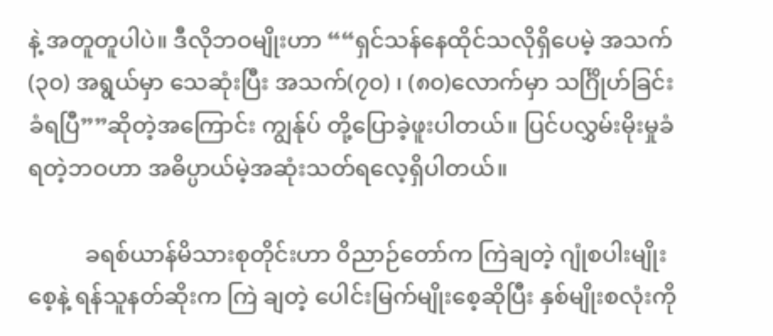နဲ့ အတူတူပါပဲ။ ဒီလိုဘဝမျိုးဟာ ““ရှင်သန်နေထိုင်သလိုရှိပေမဲ့ အသက်(၃၀) အရွယ်မှာ သေဆုံးပြီး အသက်(၇၀) ၊ (၈၀)လောက်မှာ သင်္ဂြိုဟ်ခြင်းခံရပြီ””ဆိုတဲ့အကြောင်း ကျွန်ုပ် တို့ပြောခဲ့ဖူးပါတယ်။ ပြင်ပလွှမ်းမိုးမှုခံရတဲ့ဘဝဟာ အဓိပ္ပာယ်မဲ့အဆုံးသတ်ရလေ့ရှိပါတယ်။

          ခရစ်ယာန်မိသားစုတိုင်းဟာ ၀ိညာဉ်တော်က ကြဲချတဲ့ ဂျုံစပါးမျိုးစေ့နဲ့ ရန်သူနတ်ဆိုးက ကြဲ ချတဲ့ ပေါင်းမြက်မျိုးစေ့ဆိုပြီး နှစ်မျိုးစလုံးကို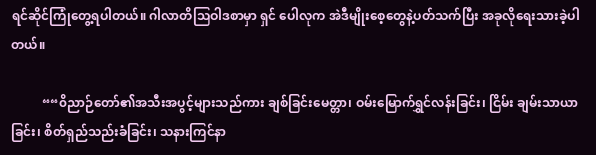ရင်ဆိုင်ကြုံတွေ့ရပါတယ်။ ဂါလာတိသြဝါဒစာမှာ ရှင် ပေါလုက အဲဒီမျိုးစေ့တွေနဲ့ပတ်သက်ပြီး အခုလိုရေးသားခဲ့ပါတယ်။

          ““၀ိညာဉ်တော်၏အသီးအပွင့်များသည်ကား ချစ်ခြင်းမေတ္တာ၊ ဝမ်းမြောက်ရွှင်လန်းခြင်း၊ ငြိမ်း ချမ်းသာယာခြင်း၊ စိတ်ရှည်သည်းခံခြင်း၊ သနားကြင်နာ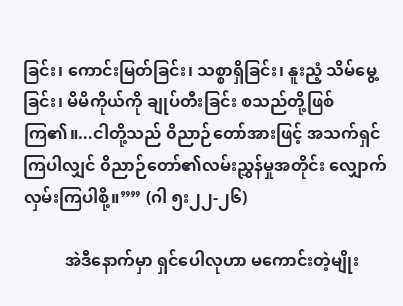ခြင်း၊ ကောင်းမြတ်ခြင်း၊ သစ္စာရှိခြင်း၊ နူးညံ့ သိမ်မွေ့ခြင်း၊ မိမိကိုယ်ကို ချုပ်တီးခြင်း စသည်တို့ဖြစ်ကြ၏။...ငါတို့သည် ၀ိညာဉ်တော်အားဖြင့် အသက်ရှင်ကြပါလျှင် ၀ိညာဉ်တော်၏လမ်းညွှန်မှုအတိုင်း လျှောက်လှမ်းကြပါစို့။”” (ဂါ ၅း၂၂-၂၆)

          အဲဒီနောက်မှာ ရှင်ပေါလုဟာ မကောင်းတဲ့မျိုး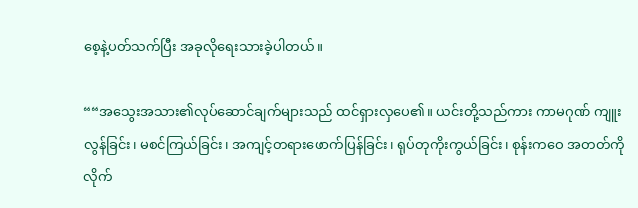စေ့နဲ့ပတ်သက်ပြီး အခုလိုရေးသားခဲ့ပါတယ်။

““အသွေးအသား၏လုပ်ဆောင်ချက်များသည် ထင်ရှားလှပေ၏။ ယင်းတို့သည်ကား ကာမဂုဏ် ကျူးလွန်ခြင်း၊ မစင်ကြယ်ခြင်း၊ အကျင့်တရားဖောက်ပြန်ခြင်း၊ ရုပ်တုကိုးကွယ်ခြင်း၊ စုန်းကဝေ အတတ်ကို လိုက်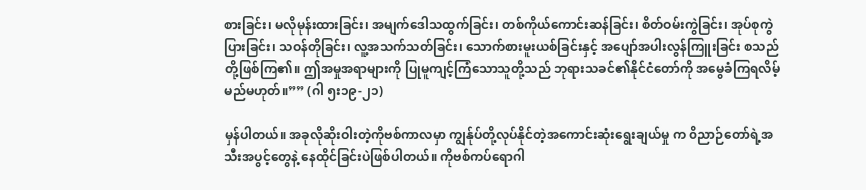စားခြင်း၊ မလိုမုန်းထားခြင်း၊ အမျက်ဒေါသထွက်ခြင်း၊ တစ်ကိုယ်ကောင်းဆန်ခြင်း၊ စိတ်ဝမ်းကွဲခြင်း၊ အုပ်စုကွဲပြားခြင်း၊ သဝန်တိုခြင်း၊ လူ့အသက်သတ်ခြင်း၊ သောက်စားမူးယစ်ခြင်းနှင့် အပျော်အပါးလွန်ကြူးခြင်း စသည်တို့ဖြစ်ကြ၏။ ဤအမှုအရာများကို ပြုမူကျင့်ကြံသောသူတို့သည် ဘုရားသခင်၏နိုင်ငံတော်ကို အမွေခံကြရလိမ့်မည်မဟုတ်။”” (ဂါ ၅း၁၉-၂၁)

မှန်ပါတယ်။ အခုလိုဆိုးဝါးတဲ့ကိုဗစ်ကာလမှာ ကျွန်ုပ်တို့လုပ်နိုင်တဲ့အကောင်းဆုံးရွေးချယ်မှု က ၀ိညာဉ်တော်ရဲ့အသီးအပွင့်တွေနဲ့ နေထိုင်ခြင်းပဲဖြစ်ပါတယ်။ ကိုဗစ်ကပ်ရောဂါ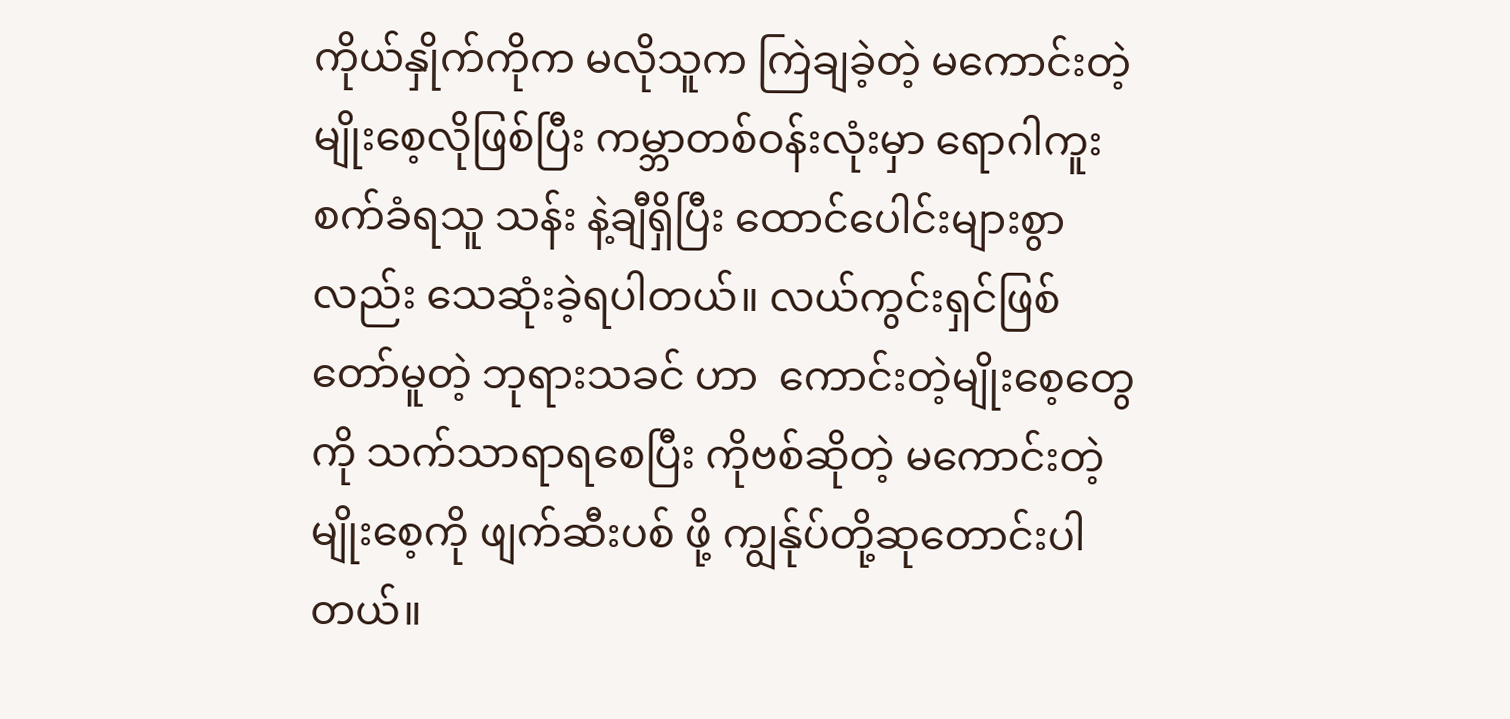ကိုယ်နှိုက်ကိုက မလိုသူက ကြဲချခဲ့တဲ့ မကောင်းတဲ့မျိုးစေ့လိုဖြစ်ပြီး ကမ္ဘာတစ်ဝန်းလုံးမှာ ရောဂါကူးစက်ခံရသူ သန်း နဲ့ချီရှိပြီး ထောင်ပေါင်းများစွာလည်း သေဆုံးခဲ့ရပါတယ်။ လယ်ကွင်းရှင်ဖြစ်တော်မူတဲ့ ဘုရားသခင် ဟာ  ကောင်းတဲ့မျိုးစေ့တွေကို သက်သာရာရစေပြီး ကိုဗစ်ဆိုတဲ့ မကောင်းတဲ့မျိုးစေ့ကို ဖျက်ဆီးပစ် ဖို့ ကျွန်ုပ်တို့ဆုတောင်းပါတယ်။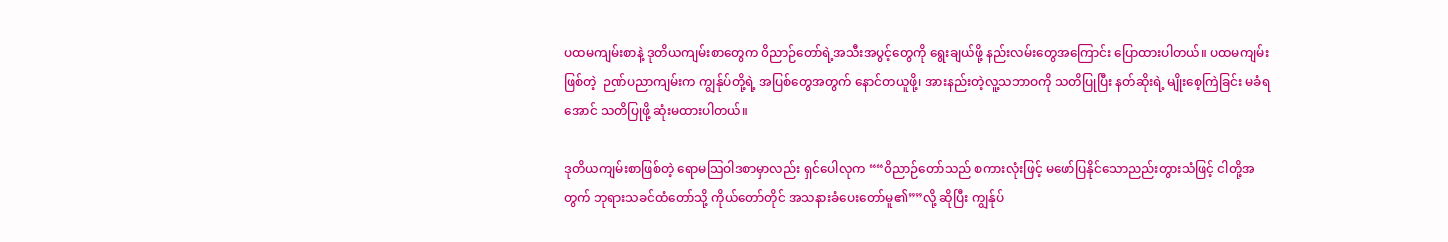ပထမကျမ်းစာနဲ့ ဒုတိယကျမ်းစာတွေက ၀ိညာဉ်တော်ရဲ့အသီးအပွင့်တွေကို ရွေးချယ်ဖို့ နည်းလမ်းတွေအကြောင်း ပြောထားပါတယ်။ ပထမကျမ်းဖြစ်တဲ့  ဉဏ်ပညာကျမ်းက ကျွန်ုပ်တို့ရဲ့ အပြစ်တွေအတွက် နောင်တယူဖို့၊ အားနည်းတဲ့လူ့သဘာဝကို သတိပြုပြီး နတ်ဆိုးရဲ့ မျိုးစေ့ကြဲခြင်း မခံရအောင် သတိပြုဖို့ ဆုံးမထားပါတယ်။

ဒုတိယကျမ်းစာဖြစ်တဲ့ ရောမသြဝါဒစာမှာလည်း ရှင်ပေါလုက ““၀ိညာဉ်တော်သည် စကားလုံးဖြင့် မဖော်ပြနိုင်သောညည်းတွားသံဖြင့် ငါတို့အတွက် ဘုရားသခင်ထံတော်သို့ ကိုယ်တော်တိုင် အသနားခံပေးတော်မူ၏””လို့ ဆိုပြီး ကျွန်ုပ်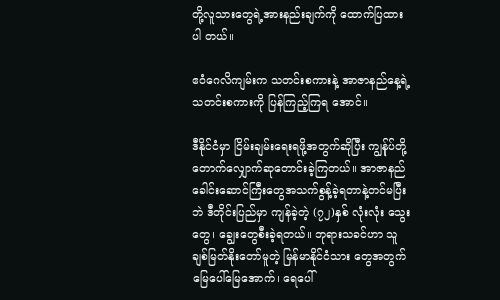တို့လူသားတွေရဲ့အားနည်းချက်ကို ထောက်ပြထားပါ တယ်။

ဧဝံဂေလိကျမ်းက သတင်းစကားနဲ့ အာဇာနည်နေ့ရဲ့သတင်းစကားကို ပြန်ကြည့်ကြရ အောင်။

ဒီနိုင်ငံမှာ ငြိမ်းချမ်းရေးရဖို့အတွက်ဆိုပြီး ကျွန်ုပ်တို့တောက်လျှောက်ဆုတောင်းခဲ့ကြတယ်။ အာဇာနည်ခေါင်းဆောင်ကြီးတွေအသက်စွန့်ခဲ့ရတာနဲ့တင်မပြီးဘဲ ဒီတိုင်းပြည်မှာ ကျန်ခဲ့တဲ့ (၇၂)နှစ် လုံးလုံး သွေးတွေ၊ ချွေးတွေစီးခဲ့ရတယ်။ ဘုရားသခင်ဟာ သူချစ်မြတ်နိုးတော်မူတဲ့ မြန်မာနိုင်ငံသား တွေအတွက် မြေပေါ်မြေအောက်၊ ရေပေါ်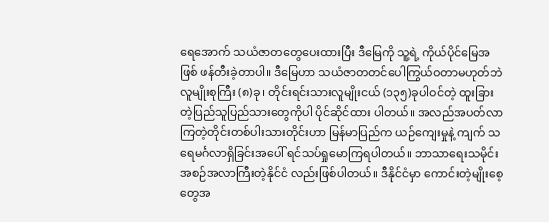ရေအောက် သယံဇာတတွေပေးထားပြီး ဒီမြေကို သူ့ရဲ့ ကိုယ်ပိုင်မြေအဖြစ် ဖန်တီးခဲ့တာပါ။ ဒီမြေဟာ သယံဇာတတင်ပေါကြွယ်ဝတာမဟုတ်ဘဲ လူမျိုးစုကြီး (၈)ခု၊ တိုင်းရင်းသားလူမျိုးငယ် (၁၃၅)ခုပါဝင်တဲ့ ထူးခြားတဲ့ပြည်သူပြည်သားတွေကိုပါ ပိုင်ဆိုင်ထား ပါတယ်။ အလည်အပတ်လာကြတဲ့တိုင်းတစ်ပါးသားတိုင်းဟာ မြန်မာပြည်က ယဉ်ကျေးမှုနဲ့ ကျက် သရေမင်္ဂလာရှိခြင်းအပေါ် ရင်သပ်ရှုမောကြရပါတယ်။ ဘာသာရေးသမိုင်းအစဉ်အလာကြီးတဲ့နိုင်ငံ လည်းဖြစ်ပါတယ်။ ဒီနိုင်ငံမှာ ကောင်းတဲ့မျိုးစေ့တွေအ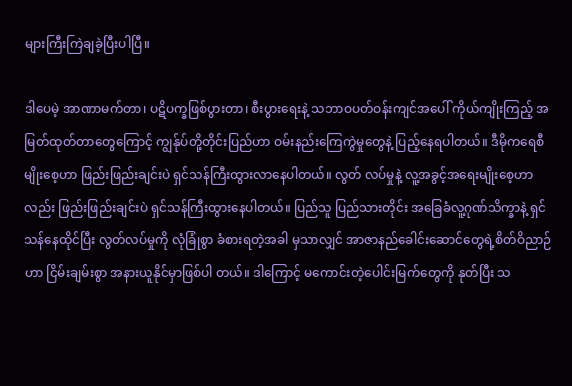များကြီးကြဲချခဲ့ပြီးပါပြီ။

ဒါပေမဲ့ အာဏာမက်တာ၊ ပဋိပက္ခဖြစ်ပွားတာ၊ စီးပွားရေးနဲ့ သဘာဝပတ်ဝန်းကျင်အပေါ် ကိုယ်ကျိုးကြည့် အမြတ်ထုတ်တာတွေကြောင့် ကျွန်ုပ်တို့တိုင်းပြည်ဟာ ဝမ်းနည်းကြေကွဲမှုတွေနဲ့ ပြည့်နေရပါတယ်။ ဒီမိုကရေစီမျိုးစေ့ဟာ ဖြည်းဖြည်းချင်းပဲ ရှင်သန်ကြီးထွားလာနေပါတယ်။ လွတ် လပ်မှုနဲ့ လူ့အခွင့်အရေးမျိုးစေ့ဟာလည်း ဖြည်းဖြည်းချင်းပဲ ရှင်သန်ကြီးထွားနေပါတယ်။ ပြည်သူ ပြည်သားတိုင်း အခြေခံလူ့ဂုဏ်သိက္ခာနဲ့ ရှင်သန်နေထိုင်ပြီး လွတ်လပ်မှုကို လုံခြုံစွာ ခံစားရတဲ့အခါ မှသာလျှင် အာဇာနည်ခေါင်းဆောင်တွေရဲ့စိတ်ဝိညာဉ်ဟာ ငြိမ်းချမ်းစွာ အနားယူနိုင်မှာဖြစ်ပါ တယ်။ ဒါကြောင့် မကောင်းတဲ့ပေါင်းမြက်တွေကို နုတ်ပြီး သ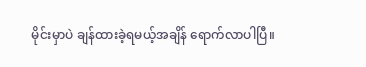မိုင်းမှာပဲ ချန်ထားခဲ့ရမယ့်အချိန် ရောက်လာပါပြီ။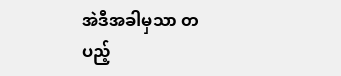အဲဒီအခါမှသာ တပည့်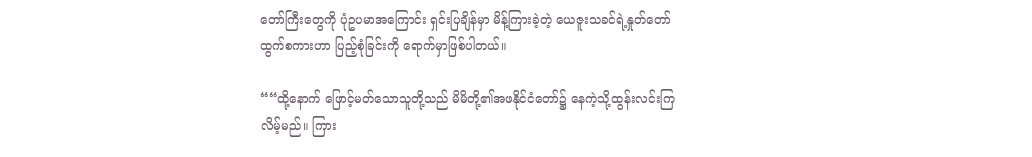တော်ကြီးတွေကို ပုံဥပမာအကြောင်း ရှင်းပြချိန်မှာ မိန့်ကြားခဲ့တဲ့ ယေဇူးသခင်ရဲ့နှုတ်တော်ထွက်စကားဟာ ပြည့်စုံခြင်းကို ရောက်မှာဖြစ်ပါတယ်။

““ထို့နောက် ဖြောင့်မတ်သောသူတို့သည် မိမိတို့၏အဖနိုင်ငံတော်၌ နေကဲ့သို့ထွန်းလင်းကြ လိမ့်မည်။ ကြား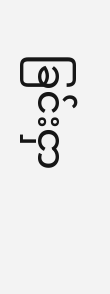ခြင်းငှာ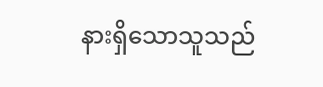နားရှိသောသူသည်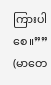ကြားပါစေ။”” (မာတေ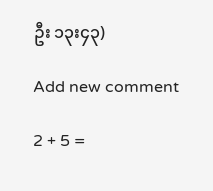ဦး ၁၃း၄၃)

Add new comment

2 + 5 =